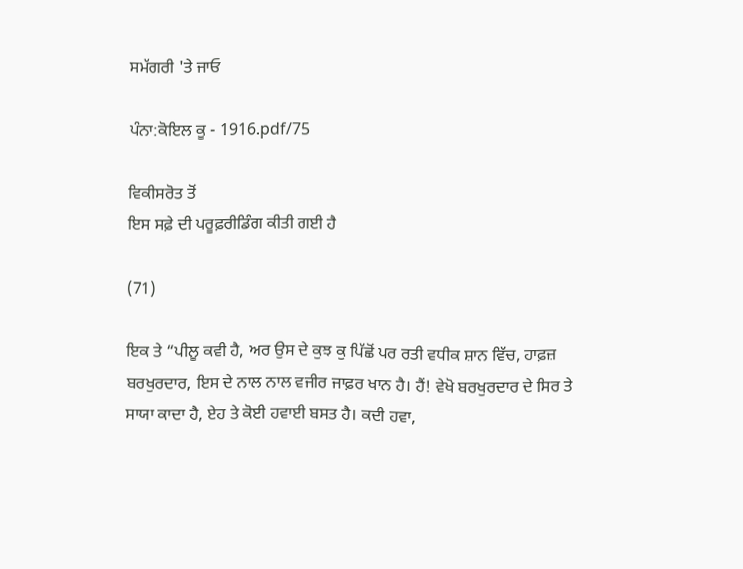ਸਮੱਗਰੀ 'ਤੇ ਜਾਓ

ਪੰਨਾ:ਕੋਇਲ ਕੂ - 1916.pdf/75

ਵਿਕੀਸਰੋਤ ਤੋਂ
ਇਸ ਸਫ਼ੇ ਦੀ ਪਰੂਫ਼ਰੀਡਿੰਗ ਕੀਤੀ ਗਈ ਹੈ

(71)

ਇਕ ਤੇ “ਪੀਲੂ ਕਵੀ ਹੈ, ਅਰ ਉਸ ਦੇ ਕੁਝ ਕੁ ਪਿੱਛੋਂ ਪਰ ਰਤੀ ਵਧੀਕ ਸ਼ਾਨ ਵਿੱਚ, ਹਾਫ਼ਜ਼ ਬਰਖੁਰਦਾਰ, ਇਸ ਦੇ ਨਾਲ ਨਾਲ ਵਜੀਰ ਜਾਫ਼ਰ ਖਾਨ ਹੈ। ਹੈਂ! ਵੇਖੋ ਬਰਖੁਰਦਾਰ ਦੇ ਸਿਰ ਤੇ ਸਾਯਾ ਕਾਦਾ ਹੈ, ਏਹ ਤੇ ਕੋਈ ਹਵਾਈ ਬਸਤ ਹੈ। ਕਦੀ ਹਵਾ,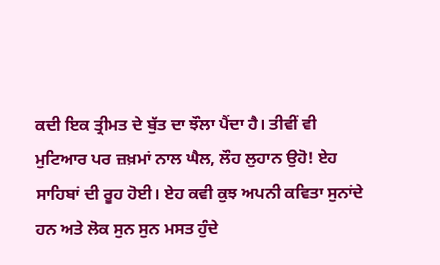ਕਦੀ ਇਕ ਤ੍ਰੀਮਤ ਦੇ ਬੁੱਤ ਦਾ ਝੌਲਾ ਪੈਂਦਾ ਹੈ। ਤੀਵੀਂ ਵੀ ਮੁਟਿਆਰ ਪਰ ਜ਼ਖ਼ਮਾਂ ਨਾਲ ਘੈਲ, ਲੌਹ ਲੁਹਾਨ ਉਹੋ! ਏਹ ਸਾਹਿਬਾਂ ਦੀ ਰੂਹ ਹੋਈ। ਏਹ ਕਵੀ ਕੁਝ ਅਪਨੀ ਕਵਿਤਾ ਸੁਨਾਂਦੇ ਹਨ ਅਤੇ ਲੋਕ ਸੁਨ ਸੁਨ ਮਸਤ ਹੁੰਦੇ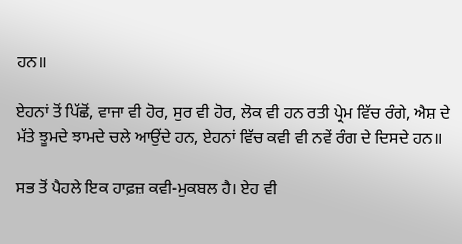ਹਨ॥

ਏਹਨਾਂ ਤੋਂ ਪਿੱਛੋਂ, ਵਾਜਾ ਵੀ ਹੋਰ, ਸੁਰ ਵੀ ਹੋਰ, ਲੋਕ ਵੀ ਹਨ ਰਤੀ ਪ੍ਰੇਮ ਵਿੱਚ ਰੰਗੇ, ਐਸ਼ ਦੇ ਮੱਤੇ ਝੂਮਦੇ ਝਾਮਦੇ ਚਲੇ ਆਉਂਦੇ ਹਨ, ਏਹਨਾਂ ਵਿੱਚ ਕਵੀ ਵੀ ਨਵੇਂ ਰੰਗ ਦੇ ਦਿਸਦੇ ਹਨ॥

ਸਭ ਤੋਂ ਪੈਹਲੇ ਇਕ ਹਾਫ਼ਜ਼ ਕਵੀ-ਮੁਕਬਲ ਹੈ। ਏਹ ਵੀ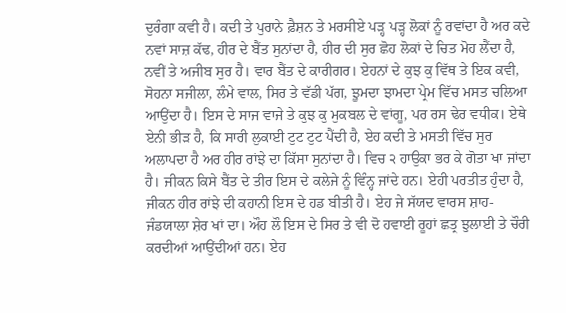ਦੁਰੰਗਾ ਕਵੀ ਹੈ। ਕਦੀ ਤੇ ਪੁਰਾਨੇ ਫ਼ੈਸ਼ਨ ਤੇ ਮਰਸੀਏ ਪੜ੍ਹ ਪੜ੍ਹ ਲੋਕਾਂ ਨੂੰ ਰਵਾਂਦਾ ਹੈ ਅਰ ਕਦੇ ਨਵਾਂ ਸਾਜ਼ ਕੱਢ, ਹੀਰ ਦੇ ਬੈਂਤ ਸੁਨਾਂਦਾ ਹੈ, ਹੀਰ ਦੀ ਸੁਰ ਛੋਹ ਲੋਕਾਂ ਦੇ ਚਿਤ ਮੋਹ ਲੈਂਦਾ ਹੈ, ਨਵੀਂ ਤੇ ਅਜੀਬ ਸੁਰ ਹੈ। ਵਾਰ ਬੈਂਤ ਦੇ ਕਾਰੀਗਰ। ਏਹਨਾਂ ਦੇ ਕੁਝ ਕੁ ਵਿੱਥ ਤੇ ਇਕ ਕਵੀ, ਸੋਹਨਾ ਸਜੀਲਾ, ਲੰਮੇ ਵਾਲ, ਸਿਰ ਤੇ ਵੱਡੀ ਪੱਗ, ਝੂਮਦਾ ਝਾਮਦਾ ਪ੍ਰੇਮ ਵਿੱਚ ਮਸਤ ਚਲਿਆ ਆਉਂਦਾ ਹੈ। ਇਸ ਦੇ ਸਾਜ ਵਾਜੇ ਤੇ ਕੁਝ ਕੁ ਮੁਕਬਲ ਦੇ ਵਾਂਗੂ, ਪਰ ਰਸ ਢੇਰ ਵਧੀਕ। ਏਥੇ ਏਨੀ ਭੀੜ ਹੈ, ਕਿ ਸਾਰੀ ਲੁਕਾਈ ਟੁਟ ਟੁਟ ਪੈਂਦੀ ਹੈ, ਏਹ ਕਦੀ ਤੇ ਮਸਤੀ ਵਿੱਚ ਸੁਰ ਅਲਾਪਦਾ ਹੈ ਅਰ ਹੀਰ ਰਾਂਝੇ ਦਾ ਕਿੱਸਾ ਸੁਨਾਂਦਾ ਹੈ। ਵਿਚ ੨ ਹਾਉਕਾ ਭਰ ਕੇ ਗੋਤਾ ਖਾ ਜਾਂਦਾ ਹੈ। ਜੀਕਨ ਕਿਸੇ ਬੈਂਤ ਦੇ ਤੀਰ ਇਸ ਦੇ ਕਲੇਜੇ ਨੂੰ ਵਿੰਨ੍ਹ ਜਾਂਦੇ ਹਨ। ਏਹੀ ਪਰਤੀਤ ਹੁੰਦਾ ਹੈ, ਜੀਕਨ ਹੀਰ ਰਾਂਝੇ ਦੀ ਕਹਾਨੀ ਇਸ ਦੇ ਹਡ ਬੀਤੀ ਹੈ। ਏਹ ਜੇ ਸੱਯਦ ਵਾਰਸ ਸ਼ਾਹ-ਜੰਡਯਾਲਾ ਸ਼ੇਰ ਖਾਂ ਦਾ। ਔਹ ਲੌ ਇਸ ਦੇ ਸਿਰ ਤੇ ਵੀ ਦੋ ਹਵਾਈ ਰੂਹਾਂ ਛਤ੍ਰ ਝੁਲਾਈ ਤੇ ਚੌਰੀ ਕਰਦੀਆਂ ਆਉਂਦੀਆਂ ਹਨ। ਏਹ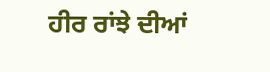ਹੀਰ ਰਾਂਝੇ ਦੀਆਂ